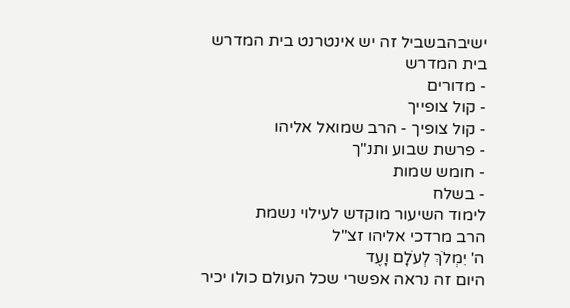ישיבהבשביל זה יש אינטרנט בית המדרש
בית המדרש
- מדורים
- קול צופייך
- קול צופיך - הרב שמואל אליהו
- פרשת שבוע ותנ"ך
- חומש שמות
- בשלח
לימוד השיעור מוקדש לעילוי נשמת
הרב מרדכי אליהו זצ"ל
ה' יִמְלֹךְ לְעֹלָם וָעֶד
היום זה נראה אפשרי שכל העולם כולו יכיר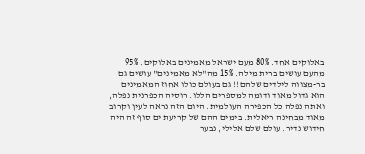באלוקים אחד. 80% מעם ישראל מאמינים באלוקים. 95% מהעם עושים ברית מילה. 15% מה"לא מאמינים" עושים גם בר-מצווה לילדים שלהם!! גם בעולם כולו אחוז המאמינים הוא גדול מאוד ודומה למספרים הללו. רוסיה הכפרנית נפלה, ואתה נפלה כל הכפירה העולמית. היום הזה נראה לעין וקרוב מאוד מבחינה ריאלית. בימים ההם של קריעת ים סוף זה היה חידוש נדיר. עולם שלם אלילי, נבער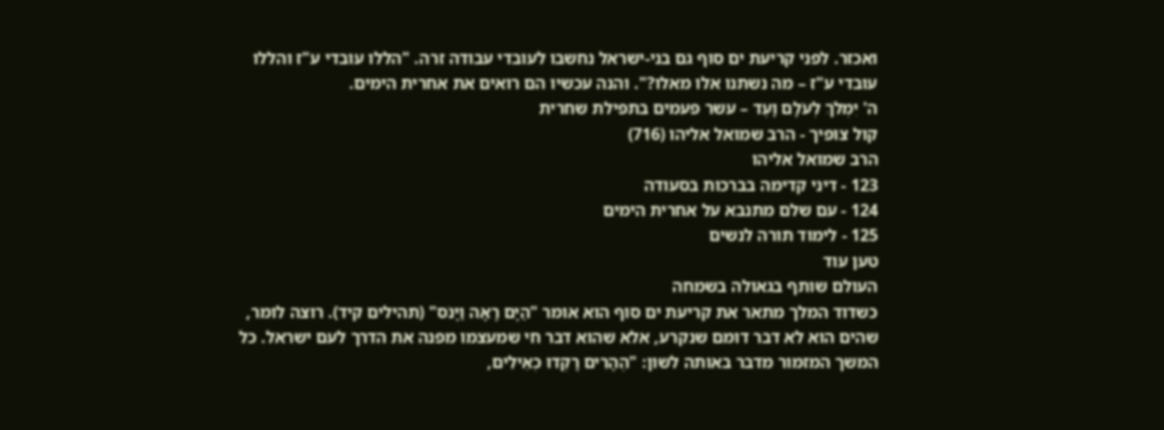ואכזר. לפני קריעת ים סוף גם בני-ישראל נחשבו לעובדי עבודה זרה. "הללו עובדי ע"ז והללו עובדי ע"ז – מה נשתנו אלו מאלו?". והנה עכשיו הם רואים את אחרית הימים.
ה' יִמְלֹךְ לְעֹלָם וָעֶד – עשר פעמים בתפילת שחרית
קול צופיך - הרב שמואל אליהו (716)
הרב שמואל אליהו
123 - דיני קדימה בברכות בסעודה
124 - עם שלם מתנבא על אחרית הימים
125 - לימוד תורה לנשים
טען עוד
העולם שותף בגאולה בשמחה
כשדוד המלך מתאר את קריעת ים סוף הוא אומר "הַיָּם רָאָה וַיָּנֹס" (תהילים קיד). רוצה לומר, שהים הוא לא דבר דומם שנקרע, אלא שהוא דבר חי שמעצמו מפנה את הדרך לעם ישראל. כל המשך המזמור מדבר באותה לשון: "הֶהָרִים רָקְדוּ כְאֵילִים,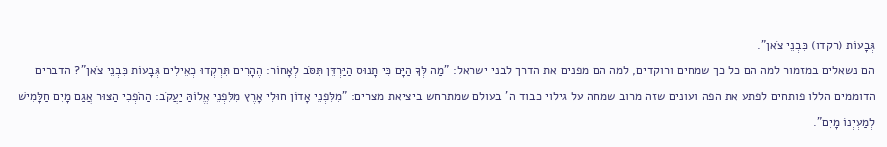גְּבָעוֹת (רקדו) כִּבְנֵי צֹאן".
הם נשאלים במזמור למה הם כל כך שמחים ורוקדים, למה הם מפנים את הדרך לבני ישראל: "מַה לְּךָ הַיָּם כִּי תָנוּס הַיַּרְדֵּן תִּסֹּב לְאָחוֹר: הֶהָרִים תִּרְקְדוּ כְאֵילִים גְּבָעוֹת כִּבְנֵי צֹאן"? הדברים הדוממים הללו פותחים לפתע את הפה ועונים שזה מרוב שמחה על גילוי כבוד ה' בעולם שמתרחש ביציאת מצרים: "מִלִּפְנֵי אָדוֹן חוּלִי אָרֶץ מִלִּפְנֵי אֱלוֹהַּ יַעֲקֹב: הַהֹפְכִי הַצּוּר אֲגַם מָיִם חַלָּמִישׁ לְמַעְיְנוֹ מָיִם".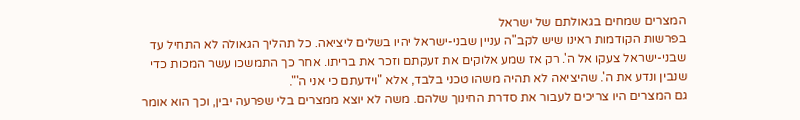המצרים שמחים בגאולתם של ישראל
בפרשות הקודמות ראינו שיש לקב"ה עניין שבני-ישראל יהיו בשלים ליציאה. כל תהליך הגאולה לא התחיל עד שבני-ישראל צעקו אל ה'. רק אז שמע אלוקים את זעקתם וזכר את בריתו. אחר כך התמשכו עשר המכות כדי שנבין ונדע את ה'. שהיציאה לא תהיה משהו טכני בלבד, אלא "וידעתם כי אני ה'".
גם המצרים היו צריכים לעבור את סדרת החינוך שלהם. משה לא יוצא ממצרים בלי שפרעה יבין, וכך הוא אומר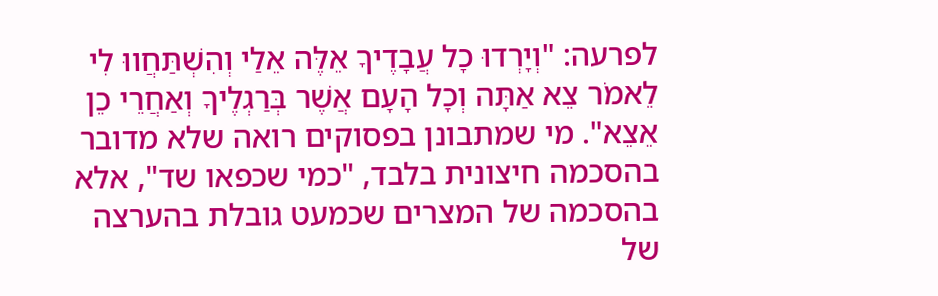לפרעה: "וְיָרְדוּ כָל עֲבָדֶיךָ אֵלֶּה אֵלַי וְהִשְׁתַּחֲווּ לִי לֵאמֹר צֵא אַתָּה וְכָל הָעָם אֲשֶׁר בְּרַגְלֶיךָ וְאַחֲרֵי כֵן אֵצֵא". מי שמתבונן בפסוקים רואה שלא מדובר בהסכמה חיצונית בלבד, "כמי שכפאו שד", אלא בהסכמה של המצרים שכמעט גובלת בהערצה של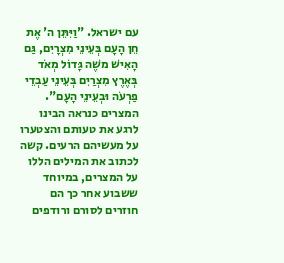עם ישראל. "וַיִּתֵּן ה' אֶת חֵן הָעָם בְּעֵינֵי מִצְרָיִם, גַּם הָאִישׁ משֶׁה גָּדוֹל מְאֹד בְּאֶרֶץ מִצְרַיִם בְּעֵינֵי עַבְדֵי פַרְעֹה וּבְעֵינֵי הָעָם".
המצרים כנראה הבינו לרגע את טעותם והצטערו על מעשיהם הרעים. קשה לכתוב את המילים הללו על המצרים, במיוחד ששבוע אחר כך הם חוזרים לסורם ורודפים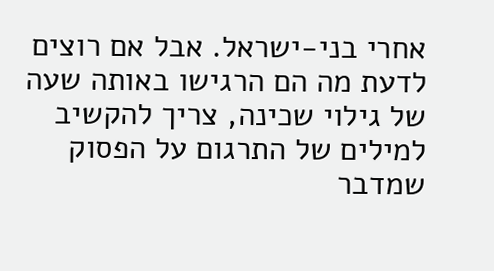אחרי בני-ישראל. אבל אם רוצים לדעת מה הם הרגישו באותה שעה של גילוי שכינה, צריך להקשיב למילים של התרגום על הפסוק שמדבר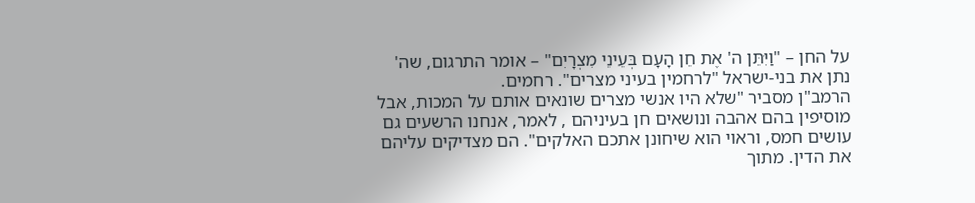על החן – "וַיִּתֵּן ה' אֶת חֵן הָעָם בְּעֵינֵי מִצְרָיִם" – אומר התרגום, שה' נתן את בני-ישראל "לרחמין בעיני מצרים". רחמים.
הרמב"ן מסביר "שלא היו אנשי מצרים שונאים אותם על המכות, אבל מוסיפין בהם אהבה ונושאים חן בעיניהם , לאמר, אנחנו הרשעים גם עושים חמס, וראוי הוא שיחונן אתכם האלקים". הם מצדיקים עליהם את הדין. מתוך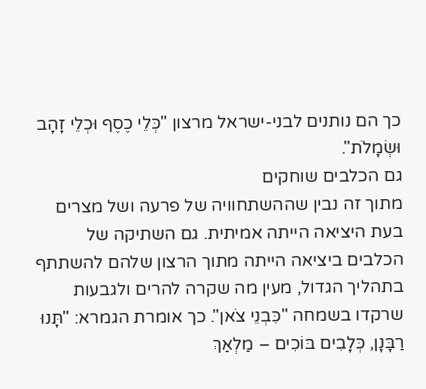כך הם נותנים לבני-ישראל מרצון "כְּלֵי כֶסֶף וּכְלֵי זָהָב וּשְׂמָלֹת".
גם הכלבים שוחקים
מתוך זה נבין שההשתחוויה של פרעה ושל מצרים בעת היציאה הייתה אמיתית. גם השתיקה של הכלבים ביציאה הייתה מתוך הרצון שלהם להשתתף בתהליך הגדול, מעין מה שקרה להרים ולגבעות שרקדו בשמחה "כִּבְנֵי צֹאן". כך אומרת הגמרא: "תָּנוּ רַבָּנָן, כְּלָבִים בּוֹכִים – מַלְאַךְ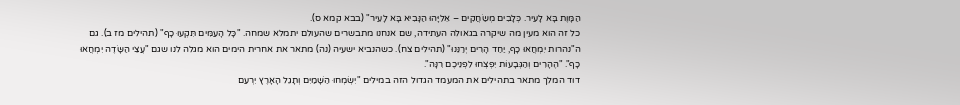הַמָּוֶת בָּא לָעִיר. כְּלָבִים מְשַׂחֲקִים – אֵלִיָּהוּ הַנָּבִיא בָּא לָעִיר" (בבא קמא ס).
כל זה הוא מעין מה שיקרה בגאולה העתידה, שם אנחנו מתבשרים שהעולם יתמלא שמחה. "כָּל הָעַמִּים תִּקְעוּ כָף" (תהילים מז ב). גם ה"נהרות יִמְחֲאוּ כָף, יַחַד הָרִים יְרַנֵּנוּ" (תהילים צח). כשהנביא ישעיה (נה) מתאר את אחרית הימים הוא מגלה לנו שגם "עֲצֵי הַשָּׂדֶה יִמְחֲאוּ כָף". "הֶהָרִים וְהַגְּבָעוֹת יִפְצְחוּ לִפְנֵיכֶם רִנָּה".
דוד המלך מתאר בתהילים את המעמד הגדול הזה במילים "יִשְׂמְחוּ הַשָּׁמַיִם וְתָגֵל הָאָרֶץ יִרְעַם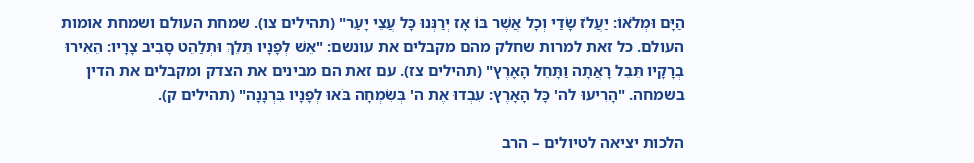הַיָּם וּמְלֹאוֹ: יַעֲלֹז שָׂדַי וְכָל אֲשֶׁר בּוֹ אָז יְרַנְּנוּ כָּל עֲצֵי יָעַר" (תהילים צו). שמחת העולם ושמחת אומות העולם. כל זאת למרות שחלק מהם מקבלים את עונשם: "אֵשׁ לְפָנָיו תֵּלֵךְ וּתְלַהֵט סָבִיב צָרָיו: הֵאִירוּ בְרָקָיו תֵּבֵל רָאֲתָה וַתָּחֵל הָאָרֶץ" (תהילים צז). עם זאת הם מבינים את הצדק ומקבלים את הדין בשמחה. "הָרִיעוּ לה' כָּל הָאָרֶץ: עִבְדוּ אֶת ה' בְּשִׂמְחָה בֹּאוּ לְפָנָיו בִּרְנָנָה" (תהילים ק).

הלכות יציאה לטיולים – הרב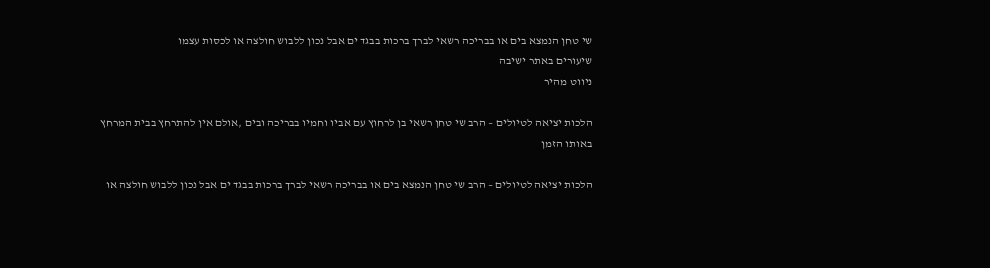שי טחן הנמצא בים או בבריכה רשאי לברך ברכות בבגד ים אבל נכון ללבוש חולצה או לכסות עצמו
שיעורים באתר ישיבה
ניווט מהיר

הלכות יציאה לטיולים – הרב שי טחן רשאי בן לרחוץ עם אביו וחמיו בבריכה ובים ,אולם אין להתרחץ בבית המרחץ באותו הזמן

הלכות יציאה לטיולים – הרב שי טחן הנמצא בים או בבריכה רשאי לברך ברכות בבגד ים אבל נכון ללבוש חולצה או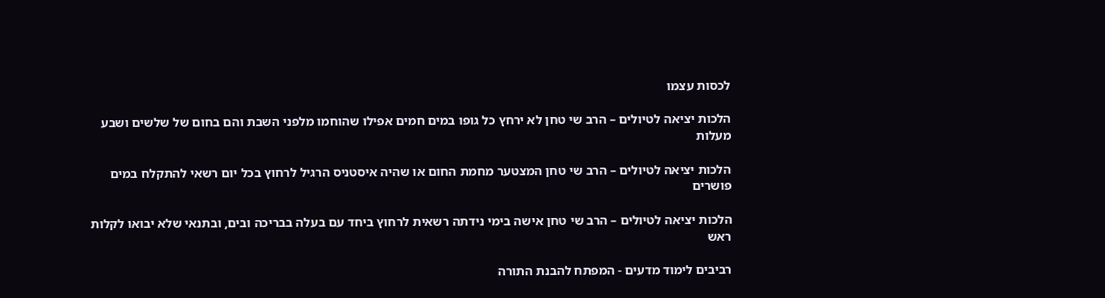לכסות עצמו

הלכות יציאה לטיולים – הרב שי טחן לא ירחץ כל גופו במים חמים אפילו שהוחמו מלפני השבת והם בחום של שלשים ושבע מעלות

הלכות יציאה לטיולים – הרב שי טחן המצטער מחמת החום או שהיה איסטניס הרגיל לרחוץ בכל יום רשאי להתקלח במים פושרים

הלכות יציאה לטיולים – הרב שי טחן אישה בימי נידתה רשאית לרחוץ ביחד עם בעלה בבריכה ובים, ובתנאי שלא יבואו לקלות ראש

רביבים לימוד מדעים - המפתח להבנת התורה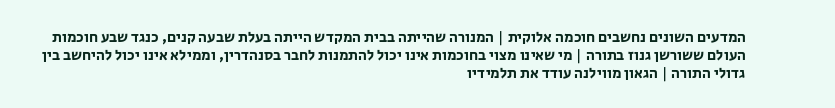המדעים השונים נחשבים חוכמה אלוקית | המנורה שהייתה בבית המקדש הייתה בעלת שבעה קנים, כנגד שבע חוכמות העולם ששורשן גנוז בתורה | מי שאינו מצוי בחוכמות אינו יכול להתמנות לחבר בסנהדרין, וממילא אינו יכול להיחשב בין גדולי התורה | הגאון מווילנה עודד את תלמידיו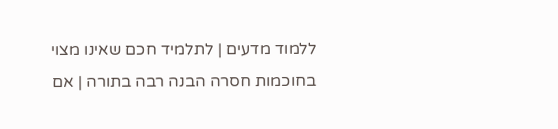ללמוד מדעים | לתלמיד חכם שאינו מצוי בחוכמות חסרה הבנה רבה בתורה | אם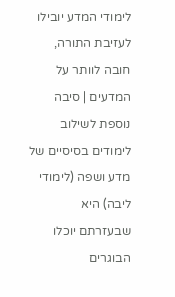לימודי המדע יובילו לעזיבת התורה, חובה לוותר על המדעים | סיבה נוספת לשילוב לימודים בסיסיים של מדע ושפה (לימודי ליבה) היא שבעזרתם יוכלו הבוגרים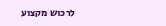לרכוש מקצוע